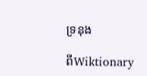ទ្រនុង

ពីWiktionary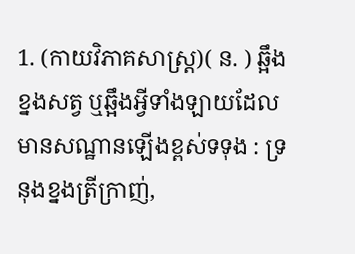1. (កាយវិភាគសាស្ត្រ)( ន. ) ឆ្អឹងខ្នងសត្វ ឬឆ្អឹងអ្វីទាំងឡាយដែលមានសណ្ឋានឡើងខ្ពស់ទទុង : ទ្រនុងខ្នងត្រីក្រាញ់,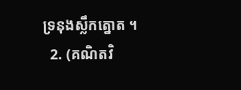ទ្រនុងស្លឹកត្នោត ។
  2. (គណិតវិ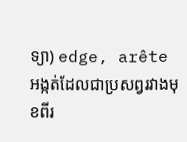ទ្យា) edge, arête អង្កត់ដែលជាប្រសព្វរវាងមុខពីរ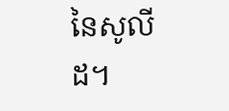នៃសូលីដ។